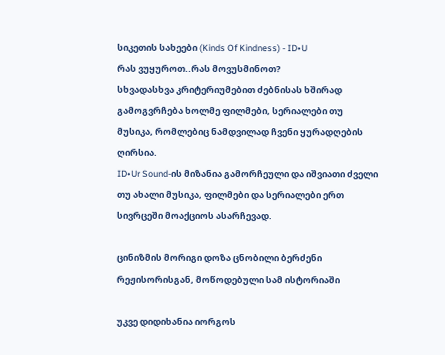სიკეთის სახეები (Kinds Of Kindness) - ID•U
რას ვუყუროთ..რას მოვუსმინოთ?
სხვადასხვა კრიტერიუმებით ძებნისას ხშირად გამოგვრჩება ხოლმე ფილმები, სერიალები თუ მუსიკა, რომლებიც ნამდვილად ჩვენი ყურადღების ღირსია.
ID•Ur Sound-ის მიზანია გამორჩეული და იშვიათი ძველი თუ ახალი მუსიკა, ფილმები და სერიალები ერთ სივრცეში მოაქციოს ასარჩევად.

ცინიზმის მორიგი დოზა ცნობილი ბერძენი რეჟისორისგან, მოწოდებული სამ ისტორიაში

უკვე დიდიხანია იორგოს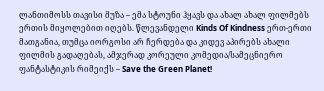ლანთიმოსს თავისი მუზა – ემა სტოუნი ჰყავს და ახალ ახალ ფილმებს ერთის მიყოლებით იღებს. წლევანდელი Kinds Of Kindness ერთ-ერთი მათგანია, თუმცა იორგოსი არ ჩერდება და კიდევ აპირებს ახალი ფილმის გადაღებას, ამჯერად კორეული კომედია/სამეცნიერო ფანტასტიკის რიმეიქს – Save the Green Planet!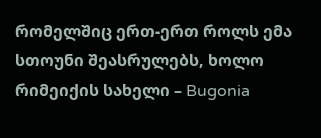რომელშიც ერთ-ერთ როლს ემა სთოუნი შეასრულებს, ხოლო რიმეიქის სახელი – Bugonia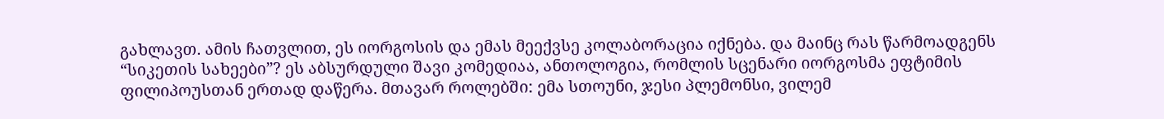გახლავთ. ამის ჩათვლით, ეს იორგოსის და ემას მეექვსე კოლაბორაცია იქნება. და მაინც რას წარმოადგენს “სიკეთის სახეები”? ეს აბსურდული შავი კომედიაა, ანთოლოგია, რომლის სცენარი იორგოსმა ეფტიმის ფილიპოუსთან ერთად დაწერა. მთავარ როლებში: ემა სთოუნი, ჯესი პლემონსი, ვილემ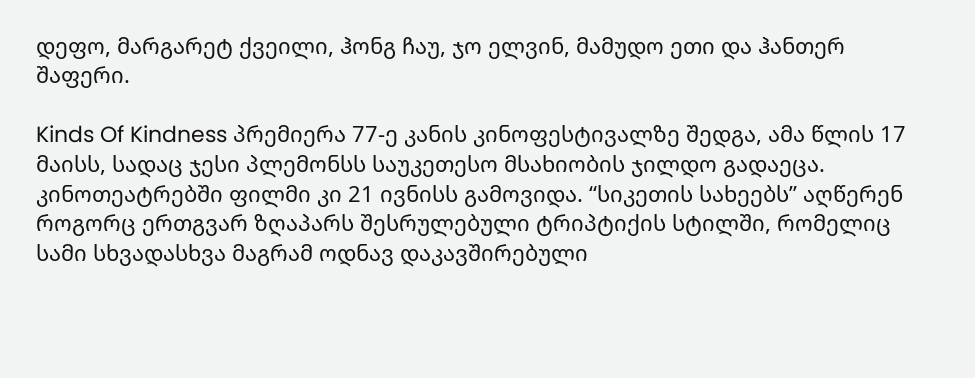დეფო, მარგარეტ ქვეილი, ჰონგ ჩაუ, ჯო ელვინ, მამუდო ეთი და ჰანთერ შაფერი.

Kinds Of Kindness პრემიერა 77-ე კანის კინოფესტივალზე შედგა, ამა წლის 17 მაისს, სადაც ჯესი პლემონსს საუკეთესო მსახიობის ჯილდო გადაეცა. კინოთეატრებში ფილმი კი 21 ივნისს გამოვიდა. “სიკეთის სახეებს” აღწერენ როგორც ერთგვარ ზღაპარს შესრულებული ტრიპტიქის სტილში, რომელიც სამი სხვადასხვა მაგრამ ოდნავ დაკავშირებული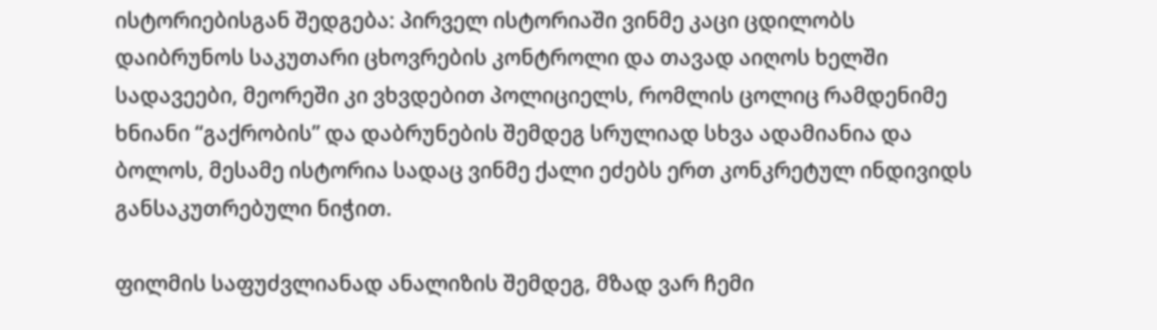ისტორიებისგან შედგება: პირველ ისტორიაში ვინმე კაცი ცდილობს დაიბრუნოს საკუთარი ცხოვრების კონტროლი და თავად აიღოს ხელში სადავეები, მეორეში კი ვხვდებით პოლიციელს, რომლის ცოლიც რამდენიმე ხნიანი “გაქრობის” და დაბრუნების შემდეგ სრულიად სხვა ადამიანია და ბოლოს, მესამე ისტორია სადაც ვინმე ქალი ეძებს ერთ კონკრეტულ ინდივიდს განსაკუთრებული ნიჭით.

ფილმის საფუძვლიანად ანალიზის შემდეგ, მზად ვარ ჩემი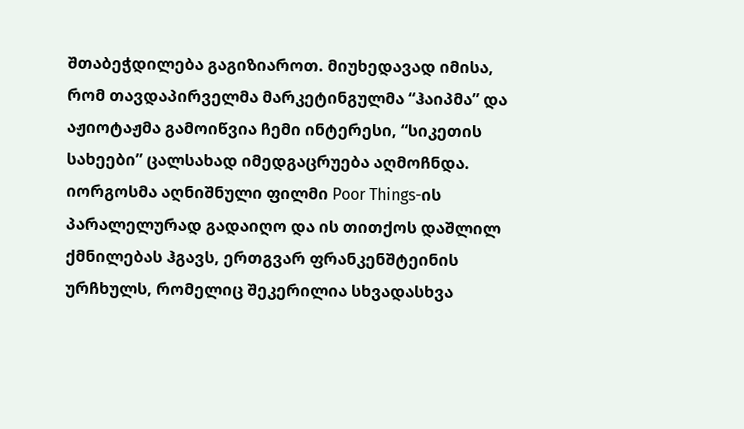შთაბეჭდილება გაგიზიაროთ. მიუხედავად იმისა, რომ თავდაპირველმა მარკეტინგულმა “ჰაიპმა” და აჟიოტაჟმა გამოიწვია ჩემი ინტერესი, “სიკეთის სახეები” ცალსახად იმედგაცრუება აღმოჩნდა. იორგოსმა აღნიშნული ფილმი Poor Things-ის პარალელურად გადაიღო და ის თითქოს დაშლილ ქმნილებას ჰგავს, ერთგვარ ფრანკენშტეინის ურჩხულს, რომელიც შეკერილია სხვადასხვა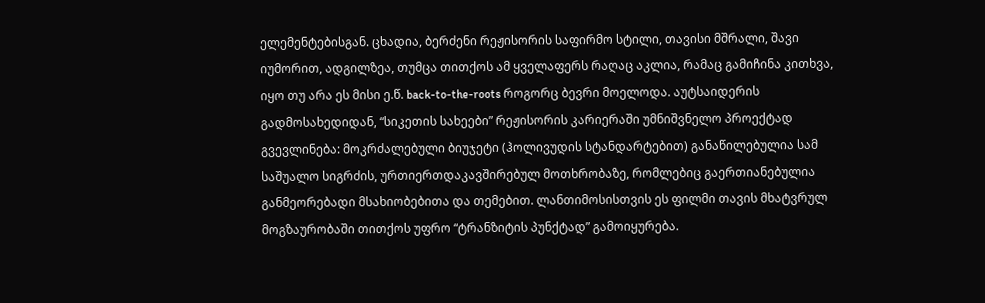ელემენტებისგან. ცხადია, ბერძენი რეჟისორის საფირმო სტილი, თავისი მშრალი, შავი იუმორით, ადგილზეა, თუმცა თითქოს ამ ყველაფერს რაღაც აკლია, რამაც გამიჩინა კითხვა, იყო თუ არა ეს მისი ე.წ. back-to-the-roots როგორც ბევრი მოელოდა. აუტსაიდერის გადმოსახედიდან, “სიკეთის სახეები” რეჟისორის კარიერაში უმნიშვნელო პროექტად გვევლინება: მოკრძალებული ბიუჯეტი (ჰოლივუდის სტანდარტებით) განაწილებულია სამ საშუალო სიგრძის, ურთიერთდაკავშირებულ მოთხრობაზე, რომლებიც გაერთიანებულია განმეორებადი მსახიობებითა და თემებით. ლანთიმოსისთვის ეს ფილმი თავის მხატვრულ მოგზაურობაში თითქოს უფრო “ტრანზიტის პუნქტად” გამოიყურება.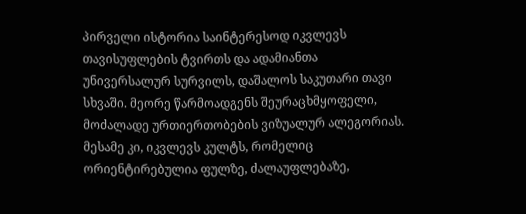პირველი ისტორია საინტერესოდ იკვლევს თავისუფლების ტვირთს და ადამიანთა უნივერსალურ სურვილს, დაშალოს საკუთარი თავი სხვაში. მეორე წარმოადგენს შეურაცხმყოფელი, მოძალადე ურთიერთობების ვიზუალურ ალეგორიას. მესამე კი, იკვლევს კულტს, რომელიც ორიენტირებულია ფულზე, ძალაუფლებაზე,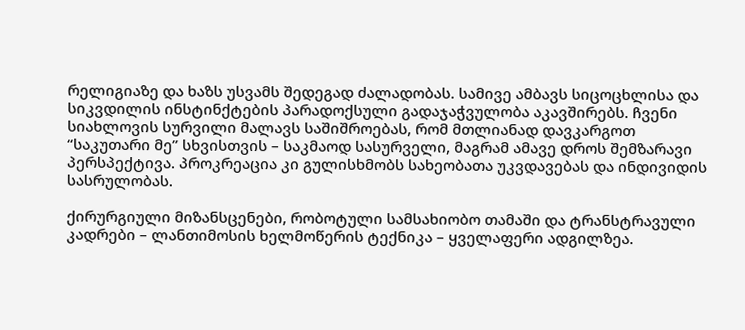რელიგიაზე და ხაზს უსვამს შედეგად ძალადობას. სამივე ამბავს სიცოცხლისა და სიკვდილის ინსტინქტების პარადოქსული გადაჯაჭვულობა აკავშირებს. ჩვენი სიახლოვის სურვილი მალავს საშიშროებას, რომ მთლიანად დავკარგოთ “საკუთარი მე” სხვისთვის – საკმაოდ სასურველი, მაგრამ ამავე დროს შემზარავი პერსპექტივა. პროკრეაცია კი გულისხმობს სახეობათა უკვდავებას და ინდივიდის სასრულობას.

ქირურგიული მიზანსცენები, რობოტული სამსახიობო თამაში და ტრანსტრავული კადრები – ლანთიმოსის ხელმოწერის ტექნიკა – ყველაფერი ადგილზეა.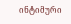ინტიმური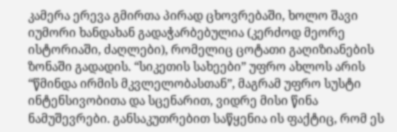კამერა ერევა გმირთა პირად ცხოვრებაში, ხოლო შავი იუმორი ხანდახან გადაჭარბებულია (კერძოდ მეორე ისტორიაში, ძაღლები), რომელიც ცოტათი გაღიზიანების ზონაში გადადის. “სიკეთის სახეები” უფრო ახლოს არის “წმინდა ირმის მკვლელობასთან”, მაგრამ უფრო სუსტი ინტენსივობითა და სცენარით, ვიდრე მისი წინა ნამუშევრები. განსაკუთრებით საწყენია ის ფაქტიც, რომ ეს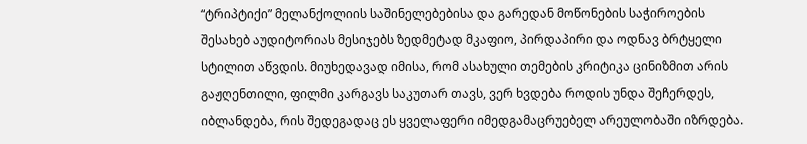“ტრიპტიქი” მელანქოლიის საშინელებებისა და გარედან მოწონების საჭიროების შესახებ აუდიტორიას მესიჯებს ზედმეტად მკაფიო, პირდაპირი და ოდნავ ბრტყელი სტილით აწვდის. მიუხედავად იმისა, რომ ასახული თემების კრიტიკა ცინიზმით არის გაჟღენთილი, ფილმი კარგავს საკუთარ თავს, ვერ ხვდება როდის უნდა შეჩერდეს, იბლანდება, რის შედეგადაც ეს ყველაფერი იმედგამაცრუებელ არეულობაში იზრდება.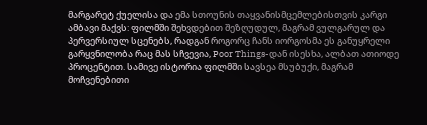მარგარეტ ქუელისა და ემა სთოუნის თაყვანისმცემლებისთვის კარგი ამბავი მაქვს: ფილმში შეხვდებით შეზღუდულ, მაგრამ ვულგარულ და პერვერსიულ სცენებს, რადგან როგორც ჩანს იორგოსმა ეს განუყრელი გარყვნილობა რაც მას სჩვევია, Poor Things-დან ისესხა, ალბათ ათიოდე პროცენტით. სამივე ისტორია ფილმში სავსეა მსუბუქი, მაგრამ მოჩვენებითი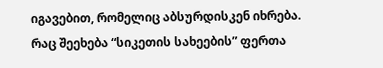იგავებით, რომელიც აბსურდისკენ იხრება. რაც შეეხება “სიკეთის სახეების” ფერთა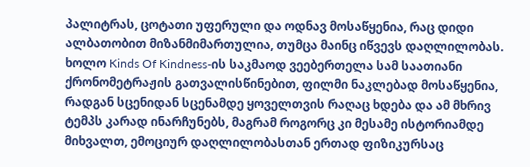პალიტრას, ცოტათი უფერული და ოდნავ მოსაწყენია, რაც დიდი ალბათობით მიზანმიმართულია, თუმცა მაინც იწვევს დაღლილობას. ხოლო Kinds Of Kindness-ის საკმაოდ ვეებერთელა სამ საათიანი ქრონომეტრაჟის გათვალისწინებით, ფილმი ნაკლებად მოსაწყენია, რადგან სცენიდან სცენამდე ყოველთვის რაღაც ხდება და ამ მხრივ ტემპს კარად ინარჩუნებს, მაგრამ როგორც კი მესამე ისტორიამდე მიხვალთ, ემოციურ დაღლილობასთან ერთად ფიზიკურსაც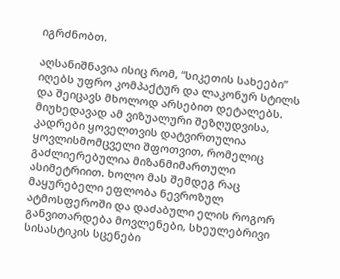იგრძნობთ.

აღსანიშნავია ისიც რომ, “სიკეთის სახეები” იღებს უფრო კომპაქტურ და ლაკონურ სტილს და შეიცავს მხოლოდ არსებით დეტალებს. მიუხედავად ამ ვიზუალური შეზღუდვისა, კადრები ყოველთვის დატვირთულია ყოვლისმომცველი შფოთვით, რომელიც გაძლიერებულია მიზანმიმართული ასიმეტრიით. ხოლო მას შემდეგ რაც მაყურებელი ეფლობა ნევროზულ ატმოსფეროში და დაძაბული ელის როგორ განვითარდება მოვლენები, სხეულებრივი სისასტიკის სცენები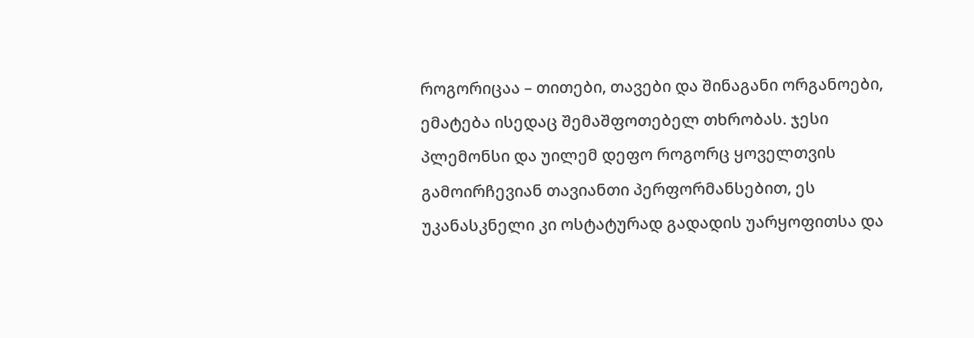როგორიცაა – თითები, თავები და შინაგანი ორგანოები, ემატება ისედაც შემაშფოთებელ თხრობას. ჯესი პლემონსი და უილემ დეფო როგორც ყოველთვის გამოირჩევიან თავიანთი პერფორმანსებით, ეს უკანასკნელი კი ოსტატურად გადადის უარყოფითსა და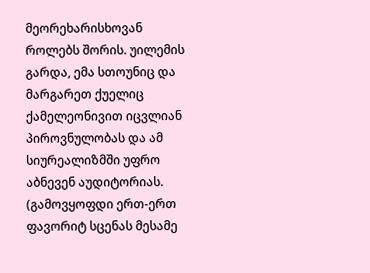მეორეხარისხოვან როლებს შორის. უილემის გარდა, ემა სთოუნიც და მარგარეთ ქუელიც ქამელეონივით იცვლიან პიროვნულობას და ამ სიურეალიზმში უფრო აბნევენ აუდიტორიას. (გამოვყოფდი ერთ-ერთ ფავორიტ სცენას მესამე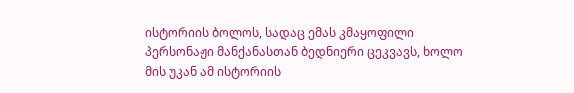ისტორიის ბოლოს, სადაც ემას კმაყოფილი პერსონაჟი მანქანასთან ბედნიერი ცეკვავს, ხოლო მის უკან ამ ისტორიის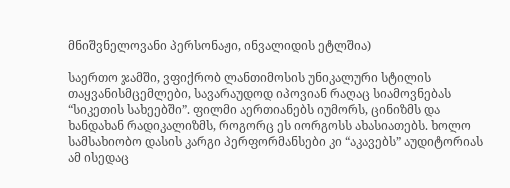მნიშვნელოვანი პერსონაჟი, ინვალიდის ეტლშია)

საერთო ჯამში, ვფიქრობ ლანთიმოსის უნიკალური სტილის თაყვანისმცემლები, სავარაუდოდ იპოვიან რაღაც სიამოვნებას “სიკეთის სახეებში”. ფილმი აერთიანებს იუმორს, ცინიზმს და ხანდახან რადიკალიზმს, როგორც ეს იორგოსს ახასიათებს. ხოლო სამსახიობო დასის კარგი პერფორმანსები კი “აკავებს” აუდიტორიას ამ ისედაც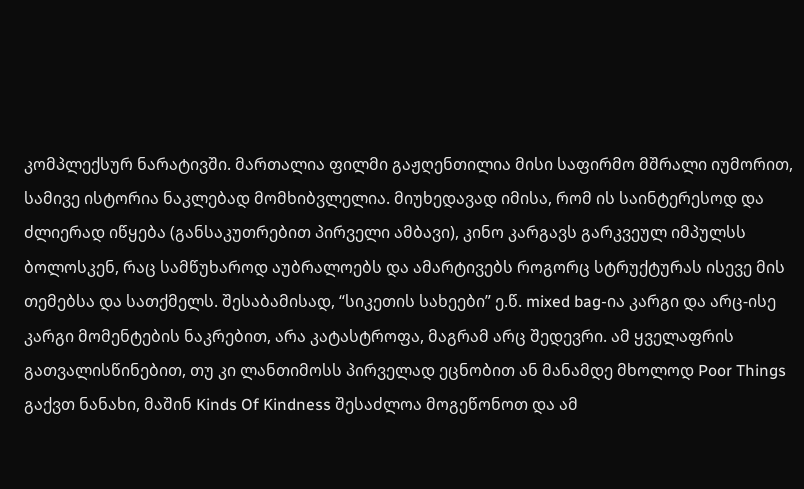კომპლექსურ ნარატივში. მართალია ფილმი გაჟღენთილია მისი საფირმო მშრალი იუმორით, სამივე ისტორია ნაკლებად მომხიბვლელია. მიუხედავად იმისა, რომ ის საინტერესოდ და ძლიერად იწყება (განსაკუთრებით პირველი ამბავი), კინო კარგავს გარკვეულ იმპულსს ბოლოსკენ, რაც სამწუხაროდ აუბრალოებს და ამარტივებს როგორც სტრუქტურას ისევე მის თემებსა და სათქმელს. შესაბამისად, “სიკეთის სახეები” ე.წ. mixed bag-ია კარგი და არც-ისე კარგი მომენტების ნაკრებით, არა კატასტროფა, მაგრამ არც შედევრი. ამ ყველაფრის გათვალისწინებით, თუ კი ლანთიმოსს პირველად ეცნობით ან მანამდე მხოლოდ Poor Things გაქვთ ნანახი, მაშინ Kinds Of Kindness შესაძლოა მოგეწონოთ და ამ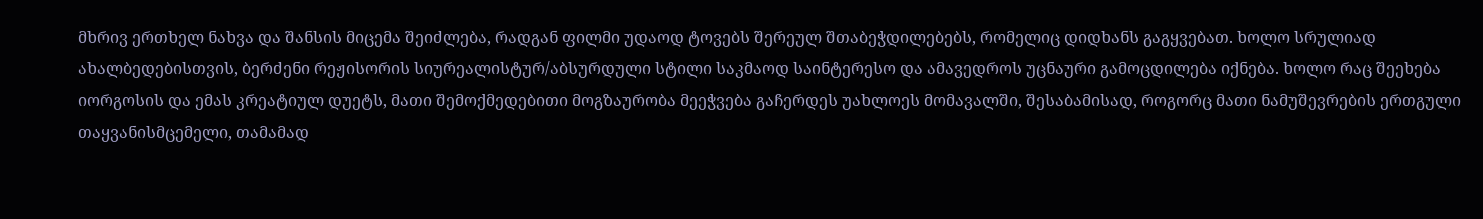მხრივ ერთხელ ნახვა და შანსის მიცემა შეიძლება, რადგან ფილმი უდაოდ ტოვებს შერეულ შთაბეჭდილებებს, რომელიც დიდხანს გაგყვებათ. ხოლო სრულიად ახალბედებისთვის, ბერძენი რეჟისორის სიურეალისტურ/აბსურდული სტილი საკმაოდ საინტერესო და ამავედროს უცნაური გამოცდილება იქნება. ხოლო რაც შეეხება იორგოსის და ემას კრეატიულ დუეტს, მათი შემოქმედებითი მოგზაურობა მეეჭვება გაჩერდეს უახლოეს მომავალში, შესაბამისად, როგორც მათი ნამუშევრების ერთგული თაყვანისმცემელი, თამამად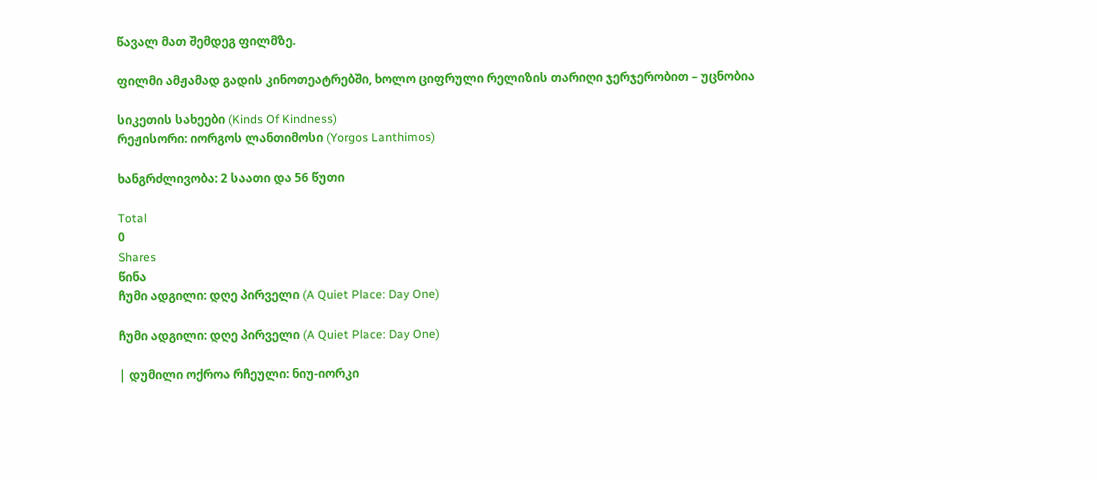წავალ მათ შემდეგ ფილმზე.

ფილმი ამჟამად გადის კინოთეატრებში, ხოლო ციფრული რელიზის თარიღი ჯერჯერობით – უცნობია

სიკეთის სახეები (Kinds Of Kindness)
რეჟისორი: იორგოს ლანთიმოსი (Yorgos Lanthimos)

ხანგრძლივობა: 2 საათი და 56 წუთი

Total
0
Shares
წინა
ჩუმი ადგილი: დღე პირველი (A Quiet Place: Day One)

ჩუმი ადგილი: დღე პირველი (A Quiet Place: Day One)

| დუმილი ოქროა რჩეული: ნიუ-იორკი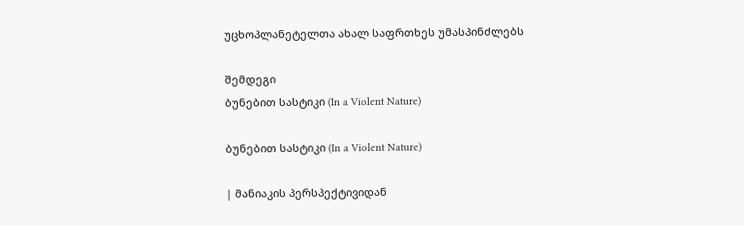უცხოპლანეტელთა ახალ საფრთხეს უმასპინძლებს

შემდეგი
ბუნებით სასტიკი (In a Violent Nature)

ბუნებით სასტიკი (In a Violent Nature)

| მანიაკის პერსპექტივიდან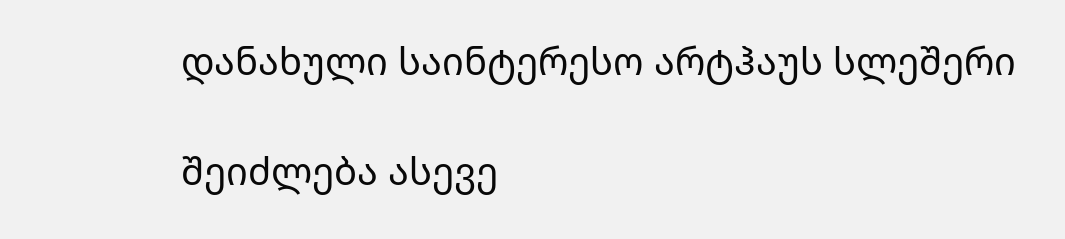დანახული საინტერესო არტჰაუს სლეშერი

შეიძლება ასევე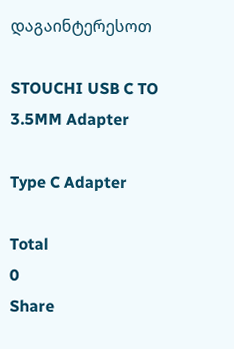დაგაინტერესოთ

STOUCHI USB C TO 3.5MM Adapter

Type C Adapter

Total
0
Share